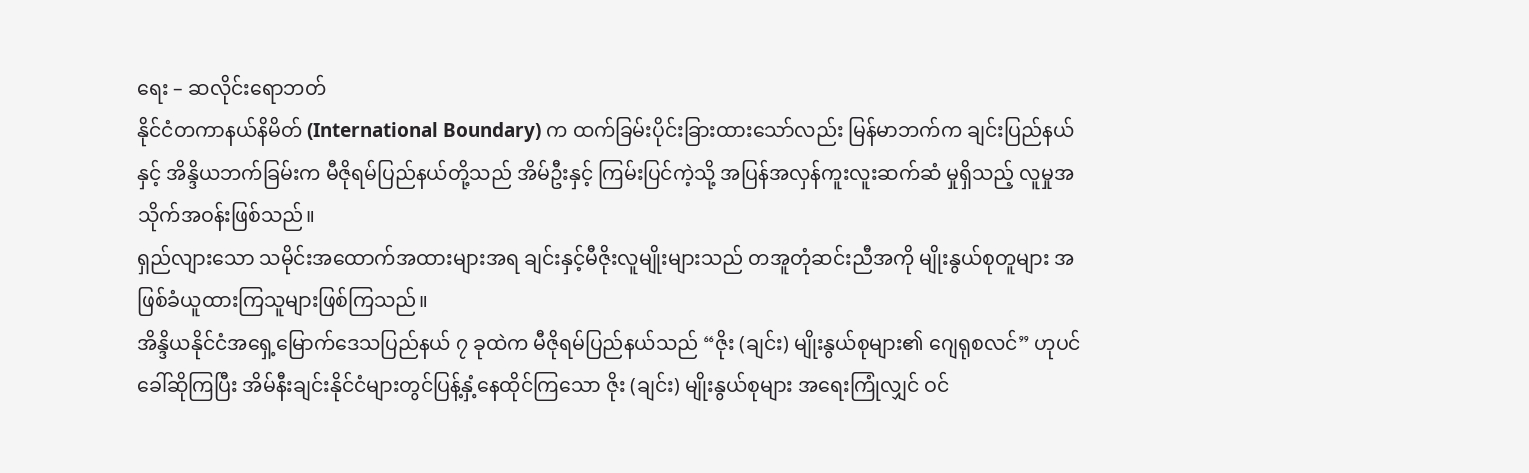ရေး – ဆလိုင်းရောဘတ်
နိုင်ငံတကာနယ်နိမိတ် (International Boundary) က ထက်ခြမ်းပိုင်းခြားထားသော်လည်း မြန်မာဘက်က ချင်းပြည်နယ် နှင့် အိန္ဒိယဘက်ခြမ်းက မီဇိုရမ်ပြည်နယ်တို့သည် အိမ်ဦးနှင့် ကြမ်းပြင်ကဲ့သို့ အပြန်အလှန်ကူးလူးဆက်ဆံ မှုရှိသည့် လူမှုအသိုက်အဝန်းဖြစ်သည်။
ရှည်လျားသော သမိုင်းအထောက်အထားများအရ ချင်းနှင့်မီဇိုးလူမျိုးများသည် တအူတုံဆင်းညီအကို မျိုးနွယ်စုတူများ အဖြစ်ခံယူထားကြသူများဖြစ်ကြသည်။
အိန္ဒိယနိုင်ငံအရှေ့မြောက်ဒေသပြည်နယ် ၇ ခုထဲက မီဇိုရမ်ပြည်နယ်သည် “ဇိုး (ချင်း) မျိုးနွယ်စုများ၏ ဂျေရုစလင်” ဟုပင် ခေါ်ဆိုကြပြီး အိမ်နီးချင်းနိုင်ငံများတွင်ပြန့်နှံ့နေထိုင်ကြသော ဇိုး (ချင်း) မျိုးနွယ်စုများ အရေးကြုံလျှင် ဝင်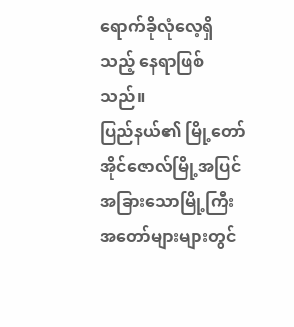ရောက်ခိုလုံလေ့ရှိသည့် နေရာဖြစ်သည်။
ပြည်နယ်၏ မြို့တော် အိုင်ဇောလ်မြို့အပြင် အခြားသောမြို့ကြီးအတော်များများတွင်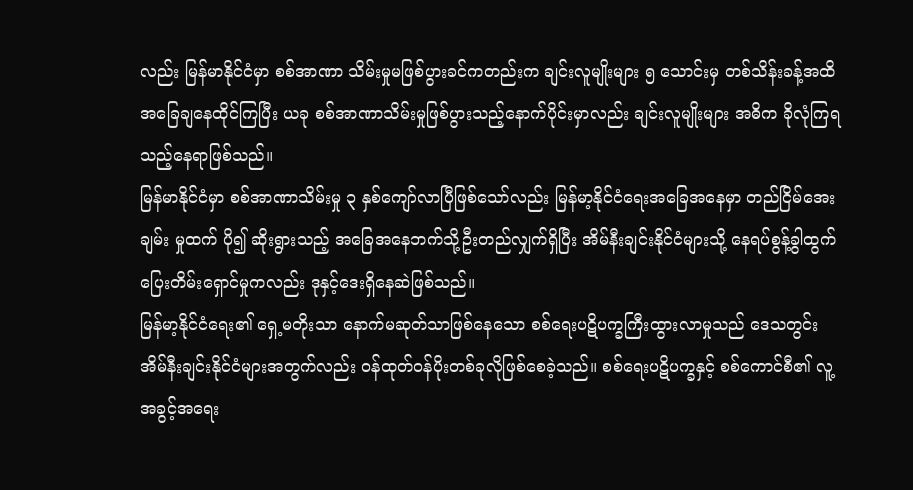လည်း မြန်မာနိုင်ငံမှာ စစ်အာဏာ သိမ်းမှုမဖြစ်ပွားခင်ကတည်းက ချင်းလူမျိုးများ ၅ သောင်းမှ တစ်သိန်းခန့်အထိ အခြေချနေထိုင်ကြပြီး ယခု စစ်အာဏာသိမ်းမှုဖြစ်ပွားသည့်နောက်ပိုင်းမှာလည်း ချင်းလူမျိုးများ အဓိက ခိုလုံကြရသည့်နေရာဖြစ်သည်။
မြန်မာနိုင်ငံမှာ စစ်အာဏာသိမ်းမှု ၃ နှစ်ကျော်လာပြီဖြစ်သော်လည်း မြန်မာ့နိုင်ငံရေးအခြေအနေမှာ တည်ငြိမ်အေးချမ်း မှုထက် ပို၍ ဆိုးရွားသည့် အခြေအနေဘက်သို့ဦးတည်လျှက်ရှိပြီး အိမ်နီးချင်းနိုင်ငံများသို့ နေရပ်စွန့်ခွါထွက်ပြေးတိမ်းရှောင်မှုကလည်း ဒုနှင့်ဒေးရှိနေဆဲဖြစ်သည်။
မြန်မာ့နိုင်ငံရေး၏ ရှေ့မတိုးသာ နောက်မဆုတ်သာဖြစ်နေသော စစ်ရေးပဋိပက္ခကြီးထွားလာမှုသည် ဒေသတွင်း အိမ်နီးချင်းနိုင်ငံများအတွက်လည်း ဝန်ထုတ်ဝန်ပိုးတစ်ခုလိုဖြစ်စေခဲ့သည်။ စစ်ရေးပဋိပက္ခနှင့် စစ်ကောင်စီ၏ လူ့ အခွင့်အရေး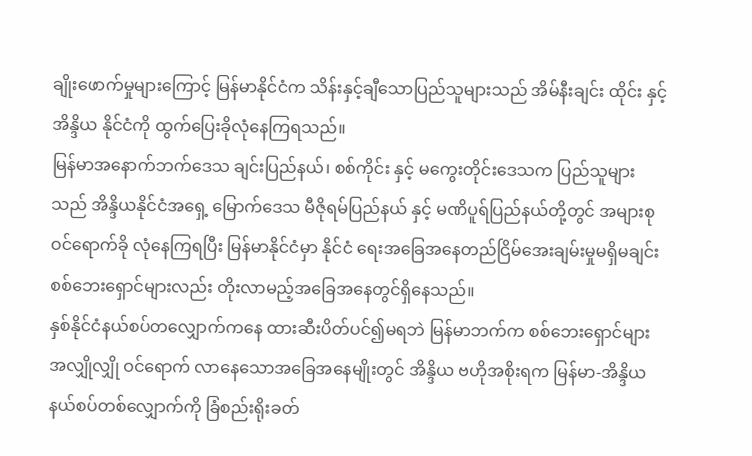ချိုးဖောက်မှုများကြောင့် မြန်မာနိုင်ငံက သိန်းနှင့်ချီသောပြည်သူများသည် အိမ်နီးချင်း ထိုင်း နှင့် အိန္ဒိယ နိုင်ငံကို ထွက်ပြေးခိုလုံနေကြရသည်။
မြန်မာအနောက်ဘက်ဒေသ ချင်းပြည်နယ်၊ စစ်ကိုင်း နှင့် မကွေးတိုင်းဒေသက ပြည်သူများသည် အိန္ဒိယနိုင်ငံအရှေ့ မြောက်ဒေသ မီဇိုရမ်ပြည်နယ် နှင့် မဏိပူရ်ပြည်နယ်တို့တွင် အများစုဝင်ရောက်ခို လုံနေကြရပြီး မြန်မာနိုင်ငံမှာ နိုင်ငံ ရေးအခြေအနေတည်ငြိမ်အေးချမ်းမှုမရှိမချင်း စစ်ဘေးရှောင်များလည်း တိုးလာမည့်အခြေအနေတွင်ရှိနေသည်။
နှစ်နိုင်ငံနယ်စပ်တလျှောက်ကနေ ထားဆီးပိတ်ပင်၍မရဘဲ မြန်မာဘက်က စစ်ဘေးရှောင်များ အလျှိုလျှို ဝင်ရောက် လာနေသောအခြေအနေမျိုးတွင် အိန္ဒိယ ဗဟိုအစိုးရက မြန်မာ-အိန္ဒိယနယ်စပ်တစ်လျှောက်ကို ခြံစည်းရိုးခတ်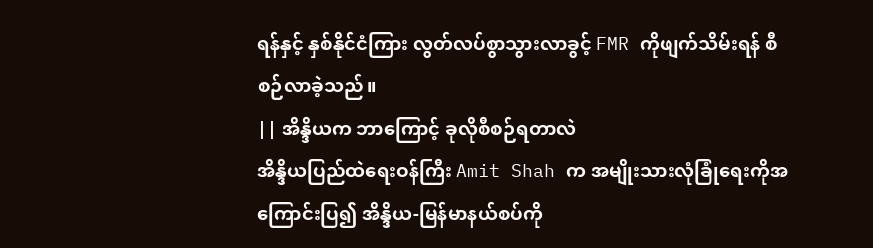ရန်နှင့် နှစ်နိုင်ငံကြား လွတ်လပ်စွာသွားလာခွင့် FMR ကိုဖျက်သိမ်းရန် စီစဉ်လာခဲ့သည်။
|| အိန္ဒိယက ဘာကြောင့် ခုလိုစီစဉ်ရတာလဲ
အိန္ဒိယပြည်ထဲရေးဝန်ကြီး Amit Shah က အမျိုးသားလုံခြုံရေးကိုအကြောင်းပြ၍ အိန္ဒိယ-မြန်မာနယ်စပ်ကို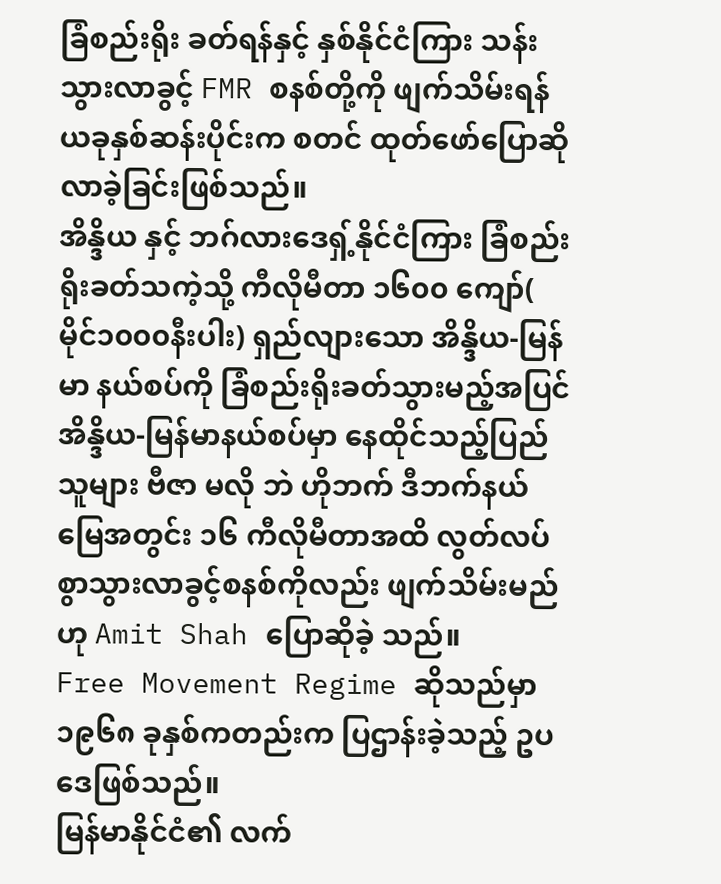ခြံစည်းရိုး ခတ်ရန်နှင့် နှစ်နိုင်ငံကြား သန်းသွားလာခွင့် FMR စနစ်တို့ကို ဖျက်သိမ်းရန် ယခုနှစ်ဆန်းပိုင်းက စတင် ထုတ်ဖော်ပြောဆိုလာခဲ့ခြင်းဖြစ်သည်။
အိန္ဒိယ နှင့် ဘဂ်လားဒေရှ့်နိုင်ငံကြား ခြံစည်းရိုးခတ်သကဲ့သို့ ကီလိုမီတာ ၁၆၀၀ ကျော်( မိုင်၁၀၀၀နီးပါး) ရှည်လျားသော အိန္ဒိယ-မြန်မာ နယ်စပ်ကို ခြံစည်းရိုးခတ်သွားမည့်အပြင် အိန္ဒိယ-မြန်မာနယ်စပ်မှာ နေထိုင်သည့်ပြည်သူများ ဗီဇာ မလို ဘဲ ဟိုဘက် ဒီဘက်နယ်မြေအတွင်း ၁၆ ကီလိုမီတာအထိ လွတ်လပ်စွာသွားလာခွင့်စနစ်ကိုလည်း ဖျက်သိမ်းမည်ဟု Amit Shah ပြောဆိုခဲ့ သည်။
Free Movement Regime ဆိုသည်မှာ ၁၉၆၈ ခုနှစ်ကတည်းက ပြဌာန်းခဲ့သည့် ဥပဒေဖြစ်သည်။
မြန်မာနိုင်ငံ၏ လက်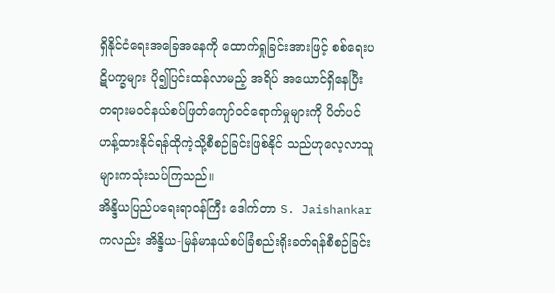ရှိနိုင်ငံရေးအခြေအနေကို ထောက်ရှုခြင်းအားဖြင့် စစ်ရေးပဋိပက္ခများ ပို၍ပြင်းထန်လာမည့် အရိပ် အယောင်ရှိနေပြီး တရားမဝင်နယ်စပ်ဖြတ်ကျော်ဝင်ရောက်မှုများကို ပိတ်ပင်ဟန့်ထားနိုင်ရန်ထိုကဲ့သို့စီစဉ်ခြင်းဖြစ်နိုင် သည်ဟုလေ့လာသူများကသုံးသပ်ကြသည်။
အိန္ဒိယပြည်ပရေးရာဝန်ကြီး ဒေါက်တာ S. Jaishankar ကလည်း အိန္ဒိယ-မြန်မာနယ်စပ်ခြံစည်းရိုးခတ်ရန်စီစဉ်ခြင်း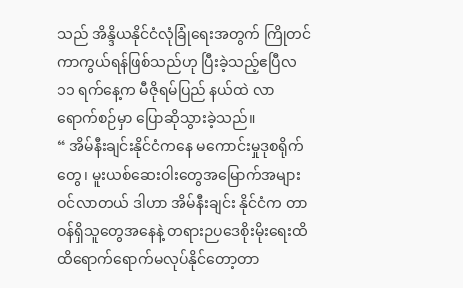သည် အိန္ဒိယနိုင်ငံလုံခြုံရေးအတွက် ကြိုတင်ကာကွယ်ရန်ဖြစ်သည်ဟု ပြီးခဲ့သည့်ဧပြီလ ၁၁ ရက်နေ့က မီဇိုရမ်ပြည် နယ်ထဲ လာရောက်စဉ်မှာ ပြောဆိုသွားခဲ့သည်။
“ အိမ်နီးချင်းနိုင်ငံကနေ မကောင်းမှုဒုစရိုက်တွေ၊ မူးယစ်ဆေးဝါးတွေအမြောက်အများဝင်လာတယ် ဒါဟာ အိမ်နီးချင်း နိုင်ငံက တာဝန်ရှိသူတွေအနေနဲ့ တရားဉပဒေစိုးမိုးရေးထိထိရောက်ရောက်မလုပ်နိုင်တော့တာ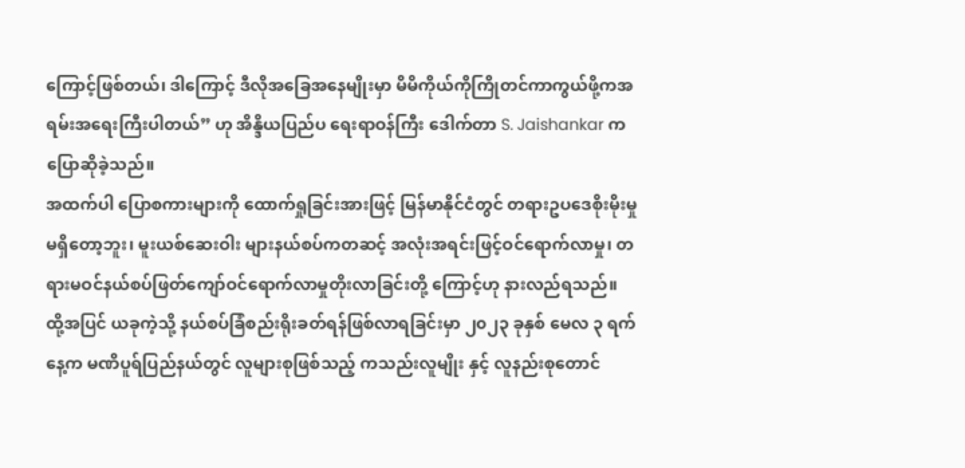ကြောင့်ဖြစ်တယ်၊ ဒါကြောင့် ဒီလိုအခြေအနေမျိုးမှာ မိမိကိုယ်ကိုကြိုတင်ကာကွယ်ဖို့ကအရမ်းအရေးကြီးပါတယ်” ဟု အိန္ဒိယပြည်ပ ရေးရာဝန်ကြီး ဒေါက်တာ S. Jaishankar ကပြောဆိုခဲ့သည်။
အထက်ပါ ပြောစကားများကို ထောက်ရှုခြင်းအားဖြင့် မြန်မာနိုင်ငံတွင် တရားဥပဒေစိုးမိုးမှုမရှိတော့ဘူး၊ မူးယစ်ဆေးဝါး များနယ်စပ်ကတဆင့် အလုံးအရင်းဖြင့်ဝင်ရောက်လာမှု၊ တရားမဝင်နယ်စပ်ဖြတ်ကျော်ဝင်ရောက်လာမှုတိုးလာခြင်းတို့ ကြောင့်ဟု နားလည်ရသည်။
ထို့အပြင် ယခုကဲ့သို့ နယ်စပ်ခြံစည်းရိုးခတ်ရန်ဖြစ်လာရခြင်းမှာ ၂၀၂၃ ခုနှစ် မေလ ၃ ရက်နေ့က မဏိပူရ်ပြည်နယ်တွင် လူများစုဖြစ်သည့် ကသည်းလူမျိုး နှင့် လူနည်းစုတောင်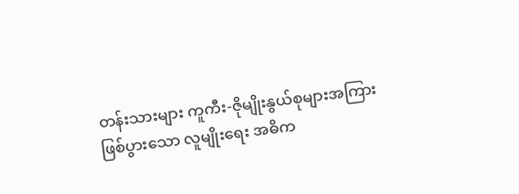တန်းသားများ ကူကီး-ဇိုမျိုးနွယ်စုများအကြားဖြစ်ပွားသော လူမျိုးရေး အဓိက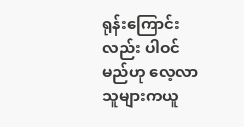ရုန်းကြောင်းလည်း ပါဝင်မည်ဟု လေ့လာသူများကယူ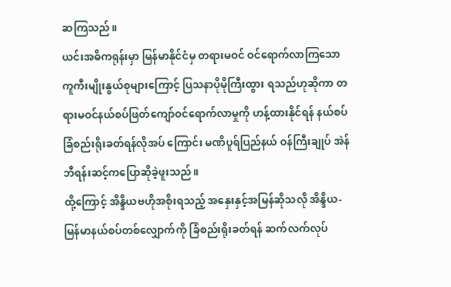ဆကြသည်။
ယင်းအဓိကရုန်းမှာ မြန်မာနိုင်ငံမှ တရားမဝင် ဝင်ရောက်လာကြသော ကူကီးမျိုးနွယ်စုများကြောင့် ပြသနာပိုမိုကြီးထွား ရသည်ဟုဆိုကာ တရားမဝင်နယ်စပ်ဖြတ်ကျော်ဝင်ရောက်လာမှုကို ဟန့်ထားနိုင်ရန် နယ်စပ်ခြံစည်းရိုးခတ်ရန်လိုအပ် ကြောင်း မဏိပူရ်ပြည်နယ် ဝန်ကြီးချုပ် အဲန် ဘီရန်းဆင့်ကပြောဆိုခဲ့ဖူးသည်။
ထို့ကြောင့် အိန္ဒိယဗဟိုအစိုးရသည့် အနှေးနှင့်အမြန်ဆိုသလို အိန္ဒိယ-မြန်မာနယ်စပ်တစ်လျှောက်ကို ခြံစည်းရိုးခတ်ရန် ဆက်လက်လုပ်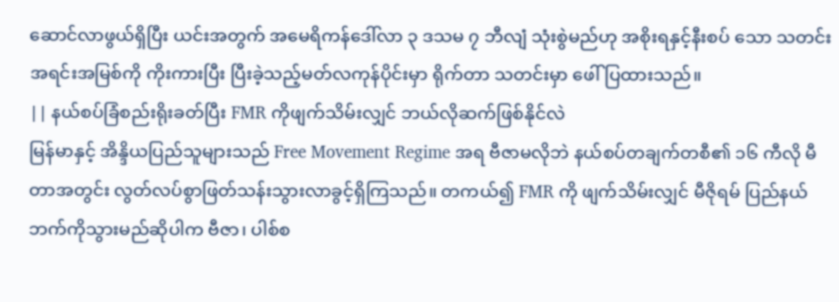ဆောင်လာဖွယ်ရှိပြီး ယင်းအတွက် အမေရိကန်ဒေါ်လာ ၃ ဒသမ ၇ ဘီလျံ သုံးစွဲမည်ဟု အစိုးရနှင့်နီးစပ် သော သတင်းအရင်းအမြစ်ကို ကိုးကားပြီး ပြီးခဲ့သည့်မတ်လကုန်ပိုင်းမှာ ရိုက်တာ သတင်းမှာ ဖေါ်ပြထားသည်။
|| နယ်စပ်ခြံစည်းရိုးခတ်ပြီး FMR ကိုဖျက်သိမ်းလျှင် ဘယ်လိုဆက်ဖြစ်နိုင်လဲ
မြန်မာနှင့် အိန္ဒိယပြည်သူများသည် Free Movement Regime အရ ဗီဇာမလိုဘဲ နယ်စပ်တချက်တစီ၏ ၁၆ ကီလို မီတာအတွင်း လွတ်လပ်စွာဖြတ်သန်းသွားလာခွင့်ရှိကြသည်။ တကယ်၍ FMR ကို ဖျက်သိမ်းလျှင် မီဇိုရမ် ပြည်နယ် ဘက်ကိုသွားမည်ဆိုပါက ဗီဇာ၊ ပါစ်စ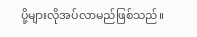ပို့များလိုအပ်လာမည်ဖြစ်သည်။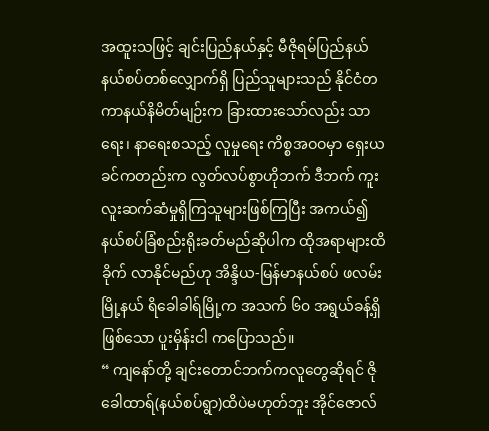အထူးသဖြင့် ချင်းပြည်နယ်နှင့် မီဇိုရမ်ပြည်နယ် နယ်စပ်တစ်လျှောက်ရှိ ပြည်သူများသည် နိုင်ငံတကာနယ်နိမိတ်မျဉ်းက ခြားထားသော်လည်း သာရေး၊ နာရေးစသည့် လူမှုရေး ကိစ္စအဝဝမှာ ရှေးယခင်ကတည်းက လွတ်လပ်စွာဟိုဘက် ဒီဘက် ကူးလူးဆက်ဆံမှုရှိကြသူများဖြစ်ကြပြီး အကယ်၍ နယ်စပ်ခြံစည်းရိုးခတ်မည်ဆိုပါက ထိုအရာများထိခိုက် လာနိုင်မည်ဟု အိန္ဒိယ-မြန်မာနယ်စပ် ဖလမ်းမြို့နယ် ရိခေါခါရ်မြို့က အသက် ၆၀ အရွယ်ခန့်ရှိဖြစ်သော ပူးမှိန်းငါ ကပြောသည်။
“ ကျနော်တို့ ချင်းတောင်ဘက်ကလူတွေဆိုရင် ဇိုခေါထာရ်(နယ်စပ်ရွာ)ထိပဲမဟုတ်ဘူး အိုင်ဇောလ်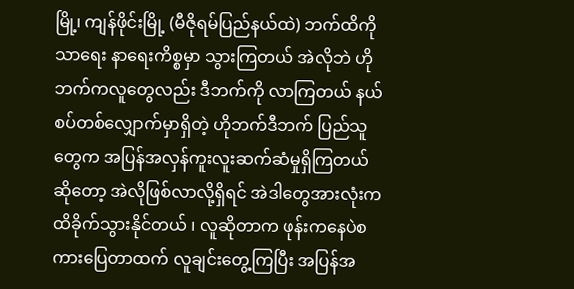မြို့၊ ကျန်ဖိုင်းမြို့ (မီဇိုရမ်ပြည်နယ်ထဲ) ဘက်ထိကို သာရေး နာရေးကိစ္စမှာ သွားကြတယ် အဲလိုဘဲ ဟိုဘက်ကလူတွေလည်း ဒီဘက်ကို လာကြတယ် နယ်စပ်တစ်လျှောက်မှာရှိတဲ့ ဟိုဘက်ဒီဘက် ပြည်သူတွေက အပြန်အလှန်ကူးလူးဆက်ဆံမှုရှိကြတယ် ဆိုတော့ အဲလိုဖြစ်လာလို့ရှိရင် အဲဒါတွေအားလုံးက ထိခိုက်သွားနိုင်တယ် ၊ လူဆိုတာက ဖုန်းကနေပဲစကားပြေတာထက် လူချင်းတွေ့ကြပြီး အပြန်အ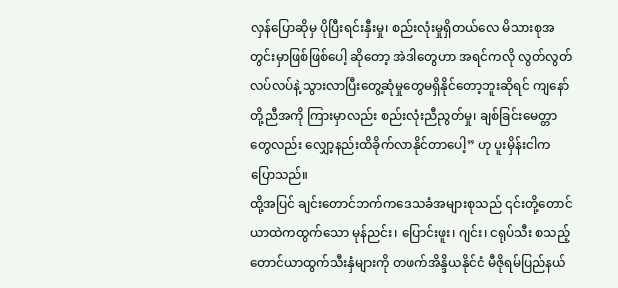လှန်ပြောဆိုမှ ပိုပြီးရင်းနှီးမှု၊ စည်းလုံးမှုရှိတယ်လေ မိသားစုအတွင်းမှာဖြစ်ဖြစ်ပေါ့ ဆိုတော့ အဲဒါတွေဟာ အရင်ကလို လွတ်လွတ်လပ်လပ်နဲ့ သွားလာပြီးတွေ့ဆုံမှုတွေမရှိနိုင်တော့ဘူးဆိုရင် ကျနော်တို့ညီအကို ကြားမှာလည်း စည်းလုံးညီညွတ်မှု၊ ချစ်ခြင်းမေတ္တာ တွေလည်း လျှော့နည်းထိခိုက်လာနိုင်တာပေါ့” ဟု ပူးမှိန်းငါက ပြောသည်။
ထို့အပြင် ချင်းတောင်ဘက်ကဒေသခံအများစုသည် ၎င်းတို့တောင်ယာထဲကထွက်သော မုန်ညင်း၊ ပြောင်းဖူး၊ ဂျင်း၊ ငရုပ်သီး စသည့် တောင်ယာထွက်သီးနှံများကို တဖက်အိန္ဒိယနိုင်ငံ မီဇိုရမ်ပြည်နယ်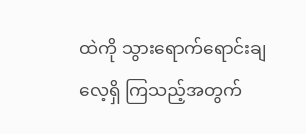ထဲကို သွားရောက်ရောင်းချလေ့ရှိ ကြသည့်အတွက်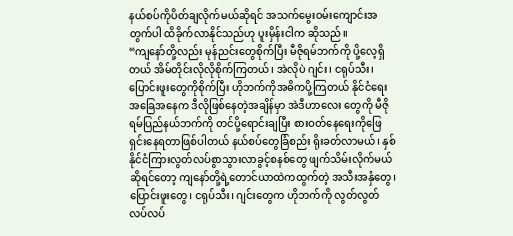နယ်စပ်ကိုပိတ်ချလိုက်မယ်ဆိုရင် အသက်မွေးဝမ်းကျောင်းအတွက်ပါ ထိခိုက်လာနိုင်သည်ဟု ပူးမှိန်းငါက ဆိုသည်။
“ကျနော်တို့လည်း မုန်ညင်းတွေစိုက်ပြီး မီဇိုရမ်ဘက်ကို ပို့လေ့ရှိတယ် အိမ်တိုင်းလိုလိုစိုက်ကြတယ်၊ အဲလိုပဲ ဂျင်း၊ ငရုပ်သီး၊ ပြောင်းဖူးတွေကိုစိုက်ပြီး ဟိုဘက်ကိုအဓိကပို့ကြတယ် နိုင်ငံရေးအခြေအနေက ဒီလိုဖြစ်နေတဲ့အချိန်မှာ အဲဒီဟာလေး တွေကို မီဇိုရမ်ပြည်နယ်ဘက်ကို တင်ပို့ရောင်းချပြီး စားဝတ်နေရေးကိုဖြေရှင်းနေရတာဖြစ်ပါတယ် နယ်စပ်တွေခြံစည်း ရိုးခတ်လာမယ်၊ နှစ်နိုင်ငံကြားလွတ်လပ်စွာသွားလာခွင့်စနစ်တွေ ဖျက်သိမ်းလိုက်မယ်ဆိုရင်တော့ ကျနော်တို့ရဲ့တောင်ယာထဲကထွက်တဲ့ အသီးအနှံတွေ၊ ပြောင်းဖူးတွေ၊ ငရုပ်သီး၊ ဂျင်းတွေက ဟိုဘက်ကို လွတ်လွတ် လပ်လပ်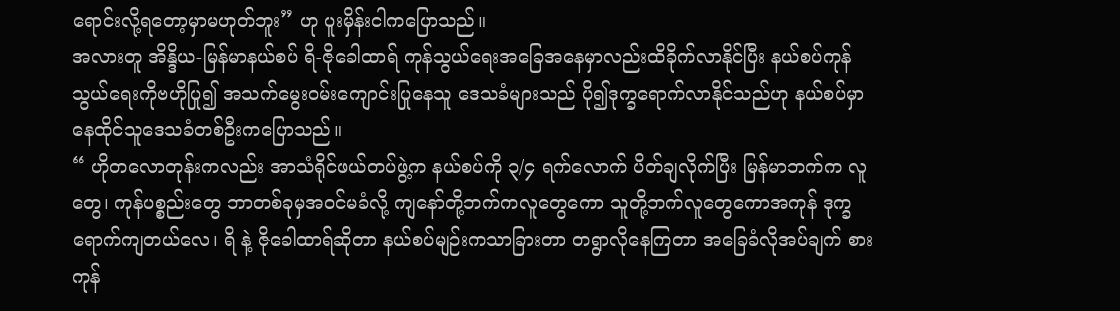ရောင်းလို့ရတော့မှာမဟုတ်ဘူး” ဟု ပူးမှိန်းငါကပြောသည်။
အလားတူ အိန္ဒိယ-မြန်မာနယ်စပ် ရိ-ဇိုခေါထာရ် ကုန်သွယ်ရေးအခြေအနေမှာလည်းထိခိုက်လာနိုင်ပြီး နယ်စပ်ကုန် သွယ်ရေးကိုဗဟိုပြု၍ အသက်မွေးဝမ်းကျောင်းပြုနေသူ ဒေသခံများသည် ပို၍ဒုက္ခရောက်လာနိုင်သည်ဟု နယ်စပ်မှာ နေထိုင်သူဒေသခံတစ်ဦးကပြောသည်။
“ ဟိုတလောတုန်းကလည်း အာသံရိုင်ဖယ်တပ်ဖွဲ့က နယ်စပ်ကို ၃/၄ ရက်လောက် ပိတ်ချလိုက်ပြီး မြန်မာဘက်က လူတွေ၊ ကုန်ပစ္စည်းတွေ ဘာတစ်ခုမှအဝင်မခံလို့ ကျနော်တို့ဘက်ကလူတွေကော သူတို့ဘက်လူတွေကောအကုန် ဒုက္ခရောက်ကျတယ်လေ၊ ရိ နဲ့ ဇိုခေါထာရ်ဆိုတာ နယ်စပ်မျဉ်းကသာခြားတာ တရွာလိုနေကြတာ အခြေခံလိုအပ်ချက် စားကုန်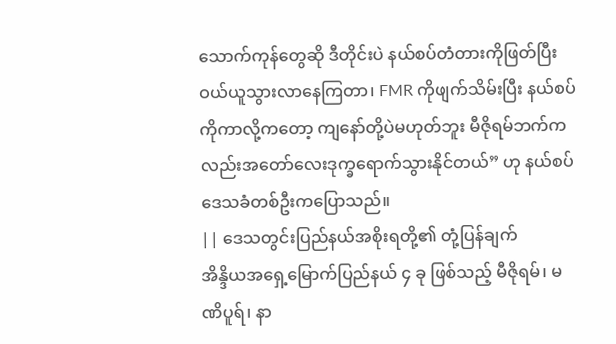သောက်ကုန်တွေဆို ဒီတိုင်းပဲ နယ်စပ်တံတားကိုဖြတ်ပြီး ဝယ်ယူသွားလာနေကြတာ၊ FMR ကိုဖျက်သိမ်းပြီး နယ်စပ်ကိုကာလို့ကတော့ ကျနော်တို့ပဲမဟုတ်ဘူး မီဇိုရမ်ဘက်ကလည်းအတော်လေးဒုက္ခရောက်သွားနိုင်တယ်” ဟု နယ်စပ်ဒေသခံတစ်ဦးကပြောသည်။
|| ဒေသတွင်းပြည်နယ်အစိုးရတို့၏ တုံ့ပြန်ချက်
အိန္ဒိယအရှေ့မြောက်ပြည်နယ် ၄ ခု ဖြစ်သည့် မီဇိုရမ်၊ မဏိပူရ်၊ နာ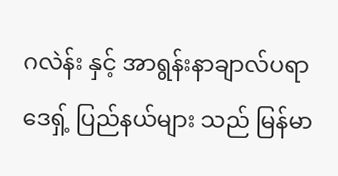ဂလဲန်း နှင့် အာရွန်းနာချာလ်ပရာဒေရှ့် ပြည်နယ်များ သည် မြန်မာ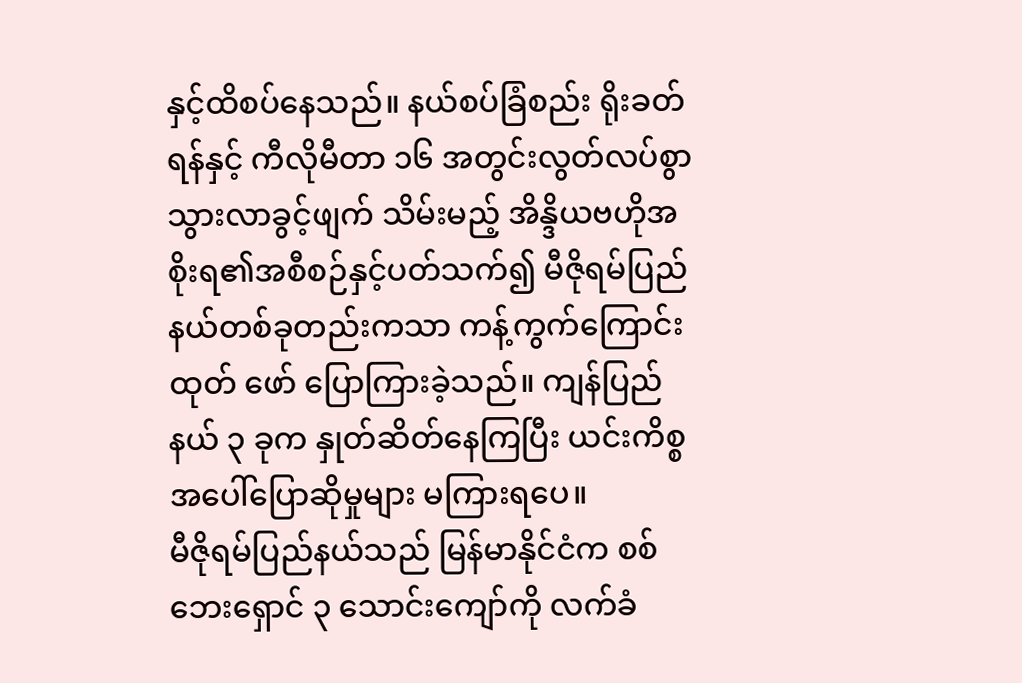နှင့်ထိစပ်နေသည်။ နယ်စပ်ခြံစည်း ရိုးခတ်ရန်နှင့် ကီလိုမီတာ ၁၆ အတွင်းလွတ်လပ်စွာသွားလာခွင့်ဖျက် သိမ်းမည့် အိန္ဒိယဗဟိုအစိုးရ၏အစီစဉ်နှင့်ပတ်သက်၍ မီဇိုရမ်ပြည်နယ်တစ်ခုတည်းကသာ ကန့်ကွက်ကြောင်း ထုတ် ဖော် ပြောကြားခဲ့သည်။ ကျန်ပြည်နယ် ၃ ခုက နှုတ်ဆိတ်နေကြပြီး ယင်းကိစ္စအပေါ်ပြောဆိုမှုများ မကြားရပေ။
မီဇိုရမ်ပြည်နယ်သည် မြန်မာနိုင်ငံက စစ်ဘေးရှောင် ၃ သောင်းကျော်ကို လက်ခံ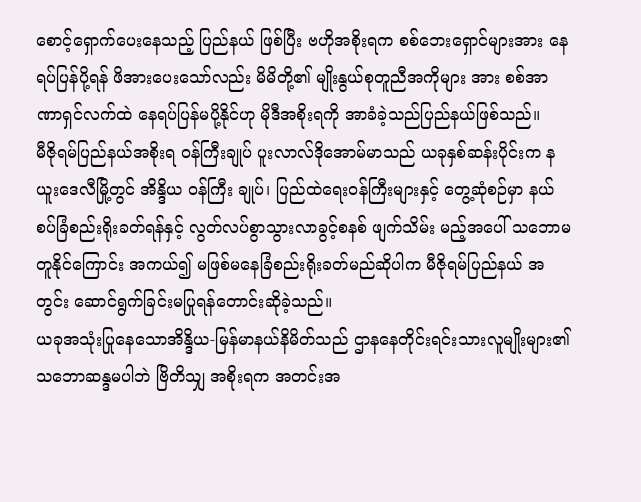စောင့်ရှောက်ပေးနေသည့် ပြည်နယ် ဖြစ်ပြီး ဗဟိုအစိုးရက စစ်ဘေးရှောင်များအား နေရပ်ပြန်ပို့ရန် ဖိအားပေးသော်လည်း မိမိတို့၏ မျိုးနွယ်စုတူညီအကိုများ အား စစ်အာဏာရှင်လက်ထဲ နေရပ်ပြန်မပို့နိုင်ဟု မိုဒီအစိုးရကို အာခံခဲ့သည်ပြည်နယ်ဖြစ်သည်။
မီဇိုရမ်ပြည်နယ်အစိုးရ ဝန်ကြီးချုပ် ပူးလာလ်ဒိုအောမ်မာသည် ယခုနှစ်ဆန်းပိုင်းက နယူးဒေလီမြို့တွင် အိန္ဒိယ ဝန်ကြီး ချုပ်၊ ပြည်ထဲရေးဝန်ကြီးများနှင့် တွေ့ဆုံစဉ်မှာ နယ်စပ်ခြံစည်းရိုးခတ်ရန်နှင့် လွတ်လပ်စွာသွားလာခွင့်စနစ် ဖျက်သိမ်း မည့်အပေါ် သဘောမတူနိုင်ကြောင်း အကယ်၍ မဖြစ်မနေခြံစည်းရိုးခတ်မည်ဆိုပါက မီဇိုရမ်ပြည်နယ် အတွင်း ဆောင်ရွက်ခြင်းမပြုရန်တောင်းဆိုခဲ့သည်။
ယခုအသုံးပြုနေသောအိန္ဒိယ-မြန်မာနယ်နိမိတ်သည် ဌာနနေတိုင်းရင်းသားလူမျိုးများ၏ သဘောဆန္ဒမပါဘဲ ဗြိတိသျှ အစိုးရက အတင်းအ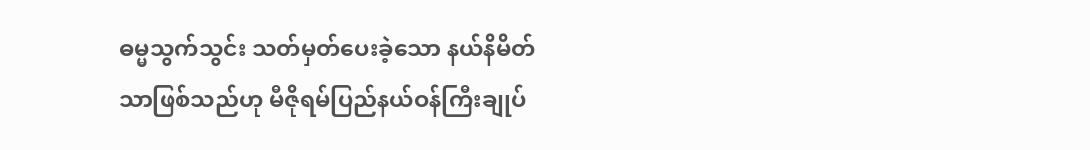ဓမ္မသွက်သွင်း သတ်မှတ်ပေးခဲ့သော နယ်နိမိတ်သာဖြစ်သည်ဟု မီဇိုရမ်ပြည်နယ်ဝန်ကြီးချုပ်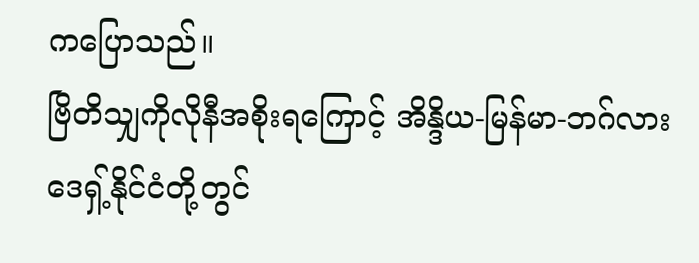ကပြောသည်။
ဗြိတိသျှကိုလိုနီအစိုးရကြောင့် အိန္ဒိယ-မြန်မာ-ဘဂ်လားဒေရှ့်နိုင်ငံတို့တွင်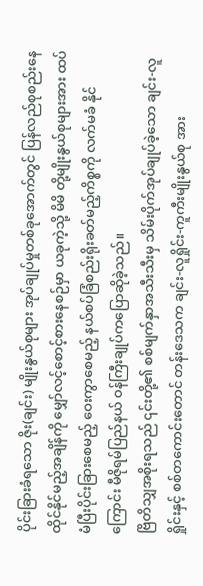ပိုင်းခြားခံရသော ဇိုး(ချင်း) မျိုးနွယ်စုများ အုပ်ချုပ်မှုတစ်ခုအောက်တွင် ပြန်လည်စုစည်းနေထိုင်နိုင်မည့်အချိန်ကို မျှော်လင့်စောင့်စားနေစဉ်မှာ ယခုကဲ့သို့ မိမိ တို့မျိုးနွယ်စုများအား ထပ်မံပြီးပိုင်းခြားစေမည့် ဝေးကွာစေမည့် နယ်စပ်ခြံစည်းရိုးခတ်မည့်ကိစ္စကို လက်မခံ နိုင် ကြောင်း မီဇိုရမ်ပြည်နယ် ဝန်ကြီးချုပ်ကပြောဆိုခဲ့သည်။
ဗြိတိသျှအစိုးရသည် ၎င်းတို့၏ စစ်မျက်နှာအသီးသီးမှ သိမ်းပိုက်အုပ်ချုပ်ခဲ့သော ချင်း-လူရှိုင်းနှင့် စစ်တကောင်းတောင် တန်းဒေသက ချင်း-လူရှိုင်း-ကူကီးမျိုးနွယ်စု အား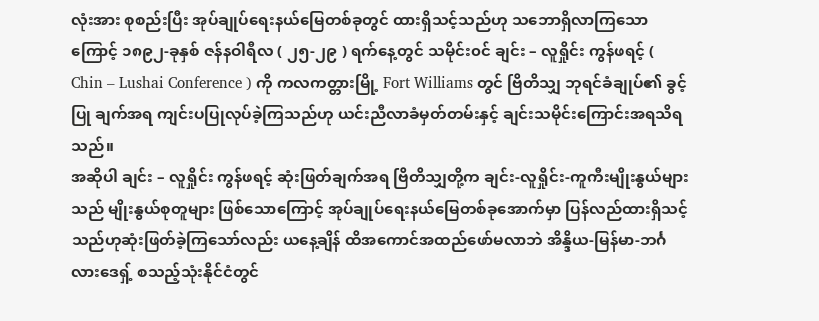လုံးအား စုစည်းပြီး အုပ်ချုပ်ရေးနယ်မြေတစ်ခုတွင် ထားရှိသင့်သည်ဟု သဘောရှိလာကြသောကြောင့် ၁၈၉၂-ခုနှစ် ဇန်နဝါရီလ ( ၂၅-၂၉ ) ရက်နေ့တွင် သမိုင်း၀င် ချင်း – လူရှိုင်း ကွန်ဖရင့် ( Chin – Lushai Conference ) ကို ကလကတ္တားမြို့ Fort Williams တွင် ဗြိတိသျှ ဘုရင်ခံချုပ်၏ ခွင့်ပြု ချက်အရ ကျင်းပပြုလုပ်ခဲ့ကြသည်ဟု ယင်းညီလာခံမှတ်တမ်းနှင့် ချင်းသမိုင်းကြောင်းအရသိရသည်။
အဆိုပါ ချင်း – လူရှိုင်း ကွန်ဖရင့် ဆုံးဖြတ်ချက်အရ ဗြိတိသျှတို့က ချင်း-လူရှိုင်း-ကူကီးမျိုးနွယ်များသည် မျိုးနွယ်စုတူများ ဖြစ်သောကြောင့် အုပ်ချုပ်ရေးနယ်မြေတစ်ခုအောက်မှာ ပြန်လည်ထားရှိသင့်သည်ဟုဆုံးဖြတ်ခဲ့ကြသော်လည်း ယနေ့ချိန် ထိအကောင်အထည်ဖော်မလာဘဲ အိန္ဒိယ-မြန်မာ-ဘင်္ဂလားဒေရှ့် စသည့်သုံးနိုင်ငံတွင်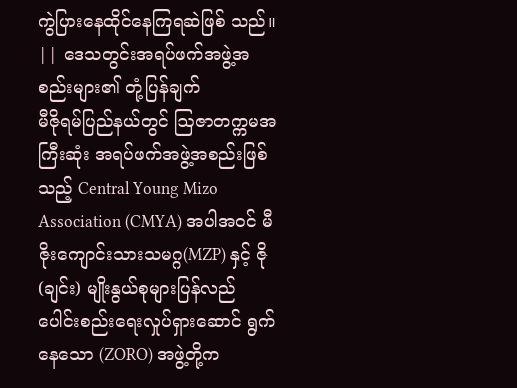ကွဲပြားနေထိုင်နေကြရဆဲဖြစ် သည်။
|| ဒေသတွင်းအရပ်ဖက်အဖွဲ့အစည်းများ၏ တုံ့ပြန်ချက်
မီဇိုရမ်ပြည်နယ်တွင် ဩဇာတက္ကမအကြီးဆုံး အရပ်ဖက်အဖွဲ့အစည်းဖြစ်သည့် Central Young Mizo Association (CMYA) အပါအဝင် မီဇိုးကျောင်းသားသမဂ္ဂ(MZP) နှင့် ဇို(ချင်း) မျိုးနွယ်စုများပြန်လည်ပေါင်းစည်းရေးလှုပ်ရှားဆောင် ရွက်နေသော (ZORO) အဖွဲ့တို့က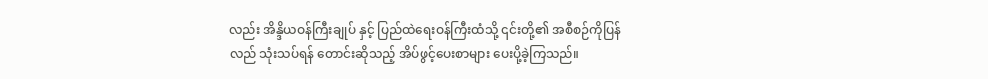လည်း အိန္ဒိယဝန်ကြီးချုပ် နှင့် ပြည်ထဲရေးဝန်ကြီးထံသို့ ၎င်းတို့၏ အစီစဉ်ကိုပြန်လည် သုံးသပ်ရန် တောင်းဆိုသည့် အိပ်ဖွင့်ပေးစာများ ပေးပို့ခဲ့ကြသည်။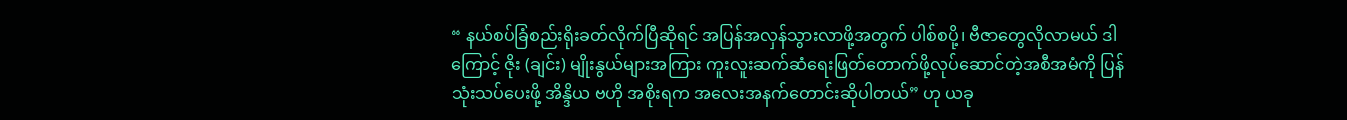“ နယ်စပ်ခြံစည်းရိုးခတ်လိုက်ပြီဆိုရင် အပြန်အလှန်သွားလာဖို့အတွက် ပါစ်စပို့၊ ဗီဇာတွေလိုလာမယ် ဒါကြောင့် ဇိုး (ချင်း) မျိုးနွယ်များအကြား ကူးလူးဆက်ဆံရေးဖြတ်တောက်ဖို့လုပ်ဆောင်တဲ့အစီအမံကို ပြန်သုံးသပ်ပေးဖို့ အိန္ဒိယ ဗဟို အစိုးရက အလေးအနက်တောင်းဆိုပါတယ်” ဟု ယခု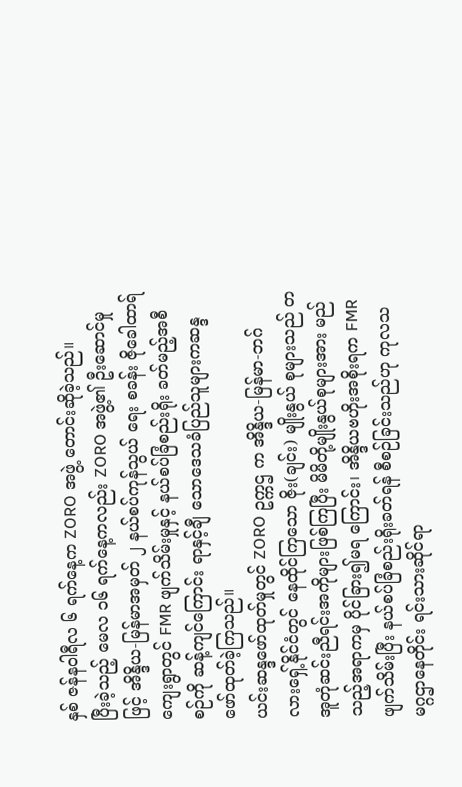နှစ် ဇန်နဝါရီလ ၆ ရက်နေ့က ZORO အဖွဲ့ တောင်းဆိုခဲ့သည်။
ပြီးခဲ့သည့် မေလ ၁၆ ရက်နေ့ကလည်း ZORO အဖွဲ့၏ ဦးဆောင်မှုဖြင့် အိန္ဒိယ-မြန်မာအမှတ် ၂ နယ်စပ်ကုန်သွယ် ရေး စခန်း ဇိုခေါထာရ်ကျေးရွာတွင် FMR ဖျက်သိမ်းမှုနှင့် နယ်စပ်ခြံစည်းရိုး ခတ်မည့်အစီစဉ်ကို ဆန့်ကျင်ကြောင်း ရာနှင့်ချီ သောဒေသခံပြည်သူများကဆန္ဒဖော်ထုတ်ခဲ့ကြသည်။
ယင်းဆန္ဒဖော်ထုတ်မှုတွင် ZORO ဥက္ကဌ က အိန္ဒိယ-မြန်မာ-ဘဂ်လားရှေ့်နိုင်ငံတွင် နေထိုင်ကြသော ဇိုး(ချင်း) မျိုးနွယ် စုများသည် တအူတုံဆင်းညီရင်းအကိုများဖြစ်ကြပြီး မိမိတို့မျိုးနွယ်စုများအား မည်သည့်အရာကမှ ပိုင်ခြား၍မရ ကြောင်း၊ အိန္ဒိယဗဟိုးအစိုးရက FMR ဖျက်သိမ်းပြီး နယ်စပ်ခြံစည်းရိုးခတ်ရန် စီစဉ်ခြင်းသည်ဟု ကုလသမဂ္ဂဌာနေတိုင်း ရင်းသားဆိုင်ရာ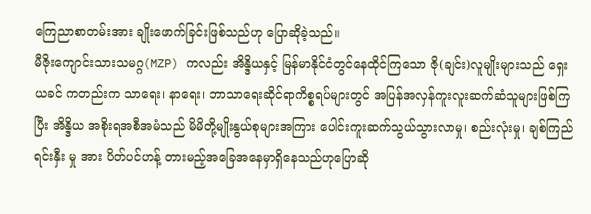ကြေညာစာတမ်းအား ချိုးဖောက်ခြင်းဖြစ်သည်ဟု ပြောဆိုခဲ့သည်။
မီဇိုးကျောင်းသားသမဂ္ဂ(MZP) ကလည်း အိန္ဒိယနှင့် မြန်မာနိုင်ငံတွင်နေထိုင်ကြသော ဇို(ချင်း)လူမျိုးများသည် ရှေးယခင် ကတည်းက သာရေး၊ နာရေး၊ ဘာသာရေးဆိုင်ရာကိစ္စရပ်များတွင် အပြန်အလှန်ကူးလူးဆက်ဆံသူများဖြစ်ကြပြီး အိန္ဒိယ အစိုးရအစီအမံသည် မိမိတို့မျိုးနွယ်စုများအကြား ပေါင်းကူးဆက်သွယ်သွားလာမှု၊ စည်းလုံးမှု၊ ချစ်ကြည်ရင်းနှီး မှု အား ပိတ်ပင်ဟန့် တားမည့်အခြေအနေမှာရှိနေသည်ဟုပြောဆို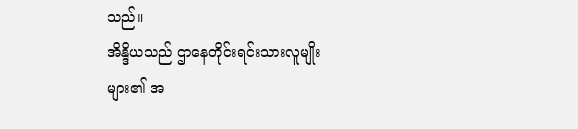သည်။
အိန္ဒိယသည် ဌာနေတိုင်းရင်းသားလူမျိုးများ၏ အ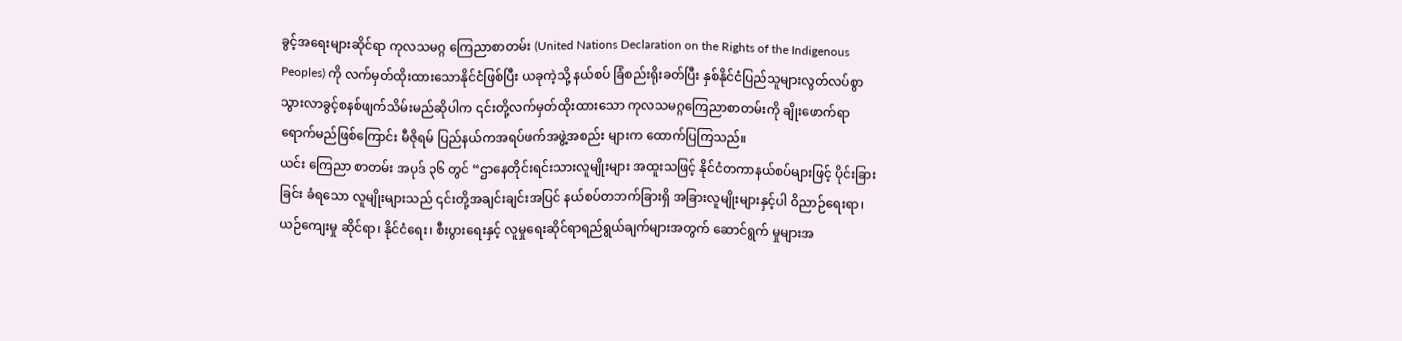ခွင့်အရေးများဆိုင်ရာ ကုလသမဂ္ဂ ကြေညာစာတမ်း (United Nations Declaration on the Rights of the Indigenous Peoples) ကို လက်မှတ်ထိုးထားသောနိုင်ငံဖြစ်ပြီး ယခုကဲ့သို့ နယ်စပ် ခြံစည်းရိုးခတ်ပြီး နှစ်နိုင်ငံပြည်သူများလွတ်လပ်စွာသွားလာခွင့်စနစ်ဖျက်သိမ်းမည်ဆိုပါက ၎င်းတို့လက်မှတ်ထိုးထားသော ကုလသမဂ္ဂကြေညာစာတမ်းကို ချိုးဖောက်ရာရောက်မည်ဖြစ်ကြောင်း မီဇိုရမ် ပြည်နယ်ကအရပ်ဖက်အဖွဲ့အစည်း များက ထောက်ပြကြသည်။
ယင်း ကြေညာ စာတမ်း အပုဒ် ၃၆ တွင် “ဌာနေတိုင်းရင်းသားလူမျိုးများ အထူးသဖြင့် နိုင်ငံတကာနယ်စပ်များဖြင့် ပိုင်းခြားခြင်း ခံရသော လူမျိုးများသည် ၎င်းတို့အချင်းချင်းအပြင် နယ်စပ်တဘက်ခြားရှိ အခြားလူမျိုးများနှင့်ပါ ဝိညာဉ်ရေးရာ၊ ယဉ်ကျေးမှု ဆိုင်ရာ၊ နိုင်ငံရေး၊ စီးပွားရေးနှင့် လူမှုရေးဆိုင်ရာရည်ရွယ်ချက်များအတွက် ဆောင်ရွက် မှုများအ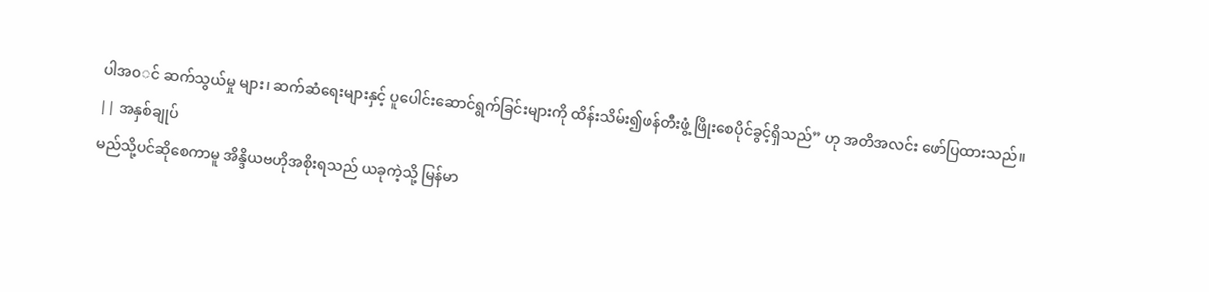ပါအ၀◌င် ဆက်သွယ်မှု များ၊ ဆက်ဆံရေးများနှင့် ပူပေါင်းဆောင်ရွက်ခြင်းများကို ထိန်းသိမ်း၍ဖန်တီးဖွံ့ ဖြိုးစေပိုင်ခွင့်ရှိသည်” ဟု အတိအလင်း ဖော်ပြထားသည်။
|| အနှစ်ချုပ်
မည်သို့ပင်ဆိုစေကာမူ အိန္ဒိယဗဟိုအစိုးရသည် ယခုကဲ့သို့ မြန်မာ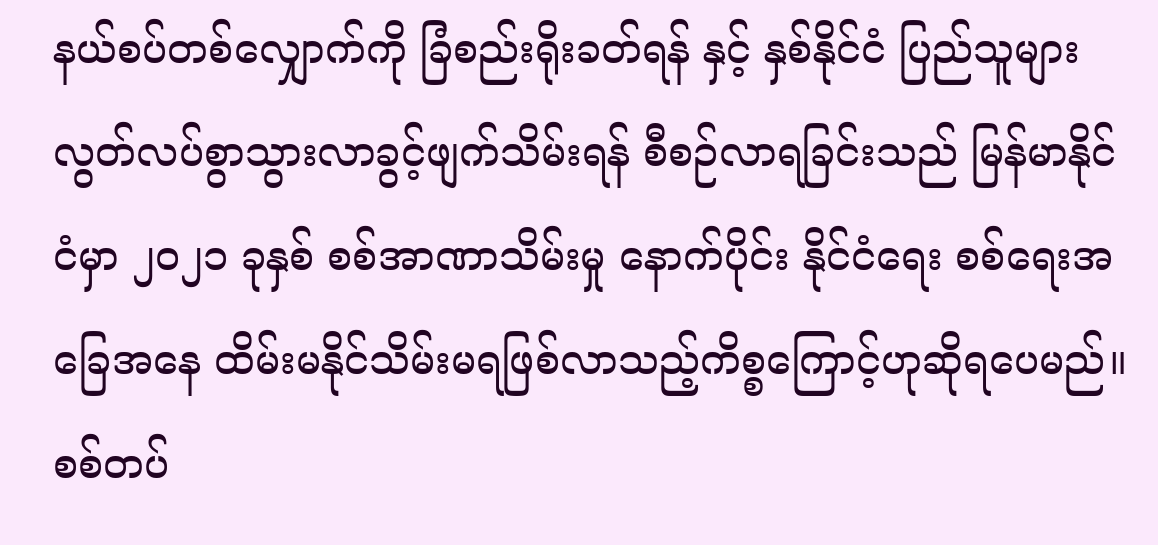နယ်စပ်တစ်လျှောက်ကို ခြံစည်းရိုးခတ်ရန် နှင့် နှစ်နိုင်ငံ ပြည်သူများ လွတ်လပ်စွာသွားလာခွင့်ဖျက်သိမ်းရန် စီစဉ်လာရခြင်းသည် မြန်မာနိုင်ငံမှာ ၂၀၂၁ ခုနှစ် စစ်အာဏာသိမ်းမှု နောက်ပိုင်း နိုင်ငံရေး စစ်ရေးအခြေအနေ ထိမ်းမနိုင်သိမ်းမရဖြစ်လာသည့်ကိစ္စကြောင့်ဟုဆိုရပေမည်။
စစ်တပ်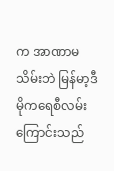က အာဏာမသိမ်းဘဲ မြန်မာ့ဒီမိုကရေစီလမ်းကြောင်းသည်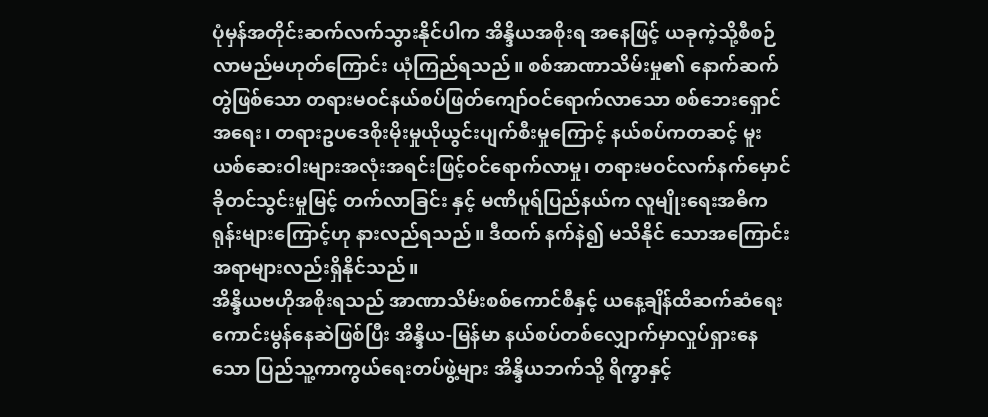ပုံမှန်အတိုင်းဆက်လက်သွားနိုင်ပါက အိန္ဒိယအစိုးရ အနေဖြင့် ယခုကဲ့သို့စီစဉ်လာမည်မဟုတ်ကြောင်း ယုံကြည်ရသည်။ စစ်အာဏာသိမ်းမှု၏ နောက်ဆက်တွဲဖြစ်သော တရားမဝင်နယ်စပ်ဖြတ်ကျော်ဝင်ရောက်လာသော စစ်ဘေးရှောင်အရေး၊ တရားဥပဒေစိုးမိုးမှုယိုယွင်းပျက်စီးမှုကြောင့် နယ်စပ်ကတဆင့် မူးယစ်ဆေးဝါးများအလုံးအရင်းဖြင့်ဝင်ရောက်လာမှု၊ တရားမဝင်လက်နက်မှောင်ခိုတင်သွင်းမှုမြင့် တက်လာခြင်း နှင့် မဏိပူရ်ပြည်နယ်က လူမျိုးရေးအဓိကရုန်းများကြောင့်ဟု နားလည်ရသည်။ ဒီထက် နက်နဲ၍ မသိနိုင် သောအကြောင်းအရာများလည်းရှိနိုင်သည်။
အိန္ဒိယဗဟိုအစိုးရသည် အာဏာသိမ်းစစ်ကောင်စီနှင့် ယနေ့ချိန်ထိဆက်ဆံရေးကောင်းမွန်နေဆဲဖြစ်ပြီး အိန္ဒိယ-မြန်မာ နယ်စပ်တစ်လျှောက်မှာလှုပ်ရှားနေသော ပြည်သူ့ကာကွယ်ရေးတပ်ဖွဲ့များ အိန္ဒိယဘက်သို့ ရိက္ခာနှင့်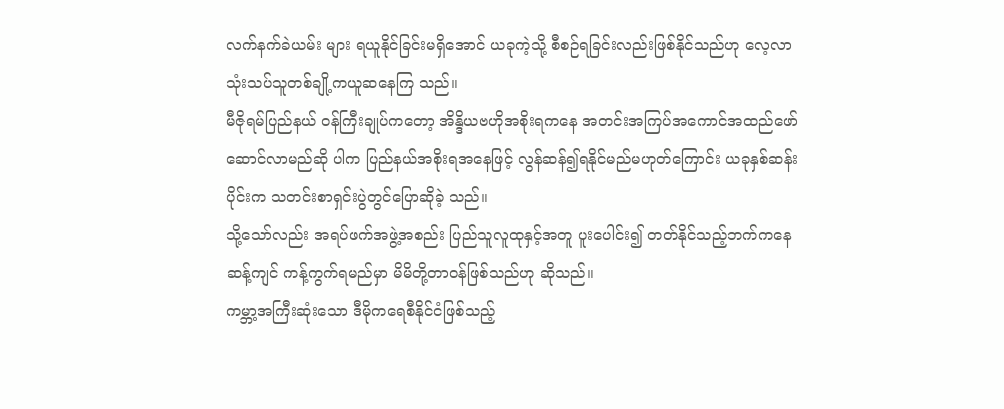လက်နက်ခဲယမ်း များ ရယူနိုင်ခြင်းမရှိအောင် ယခုကဲ့သို့ စီစဉ်ရခြင်းလည်းဖြစ်နိုင်သည်ဟု လေ့လာသုံးသပ်သူတစ်ချို့ကယူဆနေကြ သည်။
မီဇိုရမ်ပြည်နယ် ဝန်ကြီးချုပ်ကတော့ အိန္ဒိယဗဟိုအစိုးရကနေ အတင်းအကြပ်အကောင်အထည်ဖော်ဆောင်လာမည်ဆို ပါက ပြည်နယ်အစိုးရအနေဖြင့် လွန်ဆန်၍ရနိုင်မည်မဟုတ်ကြောင်း ယခုနှစ်ဆန်းပိုင်းက သတင်းစာရှင်းပွဲတွင်ပြောဆိုခဲ့ သည်။
သို့သော်လည်း အရပ်ဖက်အဖွဲ့အစည်း ပြည်သူလူထုနှင့်အတူ ပူးပေါင်း၍ တတ်နိုင်သည့်ဘက်ကနေ ဆန့်ကျင် ကန့်ကွက်ရမည်မှာ မိမိတို့တာဝန်ဖြစ်သည်ဟု ဆိုသည်။
ကမ္ဘာ့အကြီးဆုံးသော ဒီမိုကရေစီနိုင်ငံဖြစ်သည့်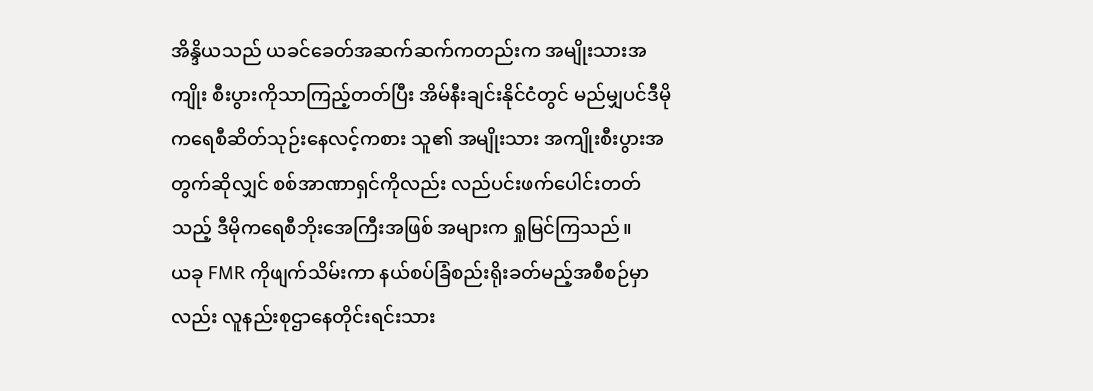အိန္ဒိယသည် ယခင်ခေတ်အဆက်ဆက်ကတည်းက အမျိုးသားအကျိုး စီးပွားကိုသာကြည့်တတ်ပြီး အိမ်နီးချင်းနိုင်ငံတွင် မည်မျှပင်ဒီမိုကရေစီဆိတ်သုဉ်းနေလင့်ကစား သူ၏ အမျိုးသား အကျိုးစီးပွားအတွက်ဆိုလျှင် စစ်အာဏာရှင်ကိုလည်း လည်ပင်းဖက်ပေါင်းတတ်သည့် ဒီမိုကရေစီဘိုးအေကြီးအဖြစ် အများက ရှုမြင်ကြသည်။
ယခု FMR ကိုဖျက်သိမ်းကာ နယ်စပ်ခြံစည်းရိုးခတ်မည့်အစီစဉ်မှာလည်း လူနည်းစုဌာနေတိုင်းရင်းသား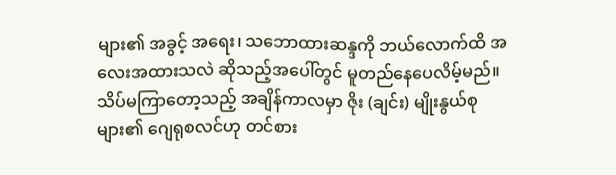များ၏ အခွင့် အရေး၊ သဘောထားဆန္ဒကို ဘယ်လောက်ထိ အလေးအထားသလဲ ဆိုသည့်အပေါ်တွင် မူတည်နေပေလိမ့်မည်။
သိပ်မကြာတော့သည့် အချိန်ကာလမှာ ဇိုး (ချင်း) မျိုးနွယ်စုများ၏ ဂျေရုစလင်ဟု တင်စား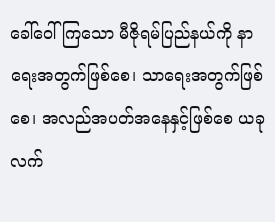ခေါ်ဝေါ်ကြသော မီဇိုရမ်ပြည်နယ်ကို နာရေးအတွက်ဖြစ်စေ၊ သာရေးအတွက်ဖြစ်စေ၊ အလည်အပတ်အနေနှင့်ဖြစ်စေ ယခုလက်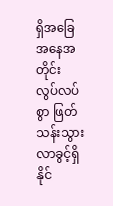ရှိအခြေအနေအတိုင်း လွပ်လပ်စွာ ဖြတ်သန်းသွားလာခွင့်ရှိနိုင်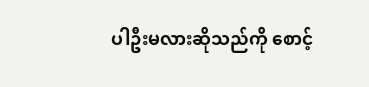ပါဦးမလားဆိုသည်ကို စောင့်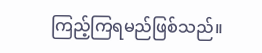ကြည့်ကြရမည်ဖြစ်သည်။